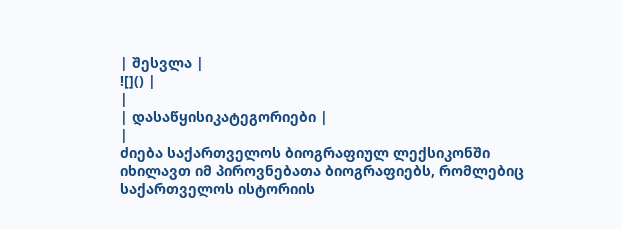| შესვლა |
![]() |
|
| დასაწყისიკატეგორიები |
|
ძიება საქართველოს ბიოგრაფიულ ლექსიკონში იხილავთ იმ პიროვნებათა ბიოგრაფიებს, რომლებიც საქართველოს ისტორიის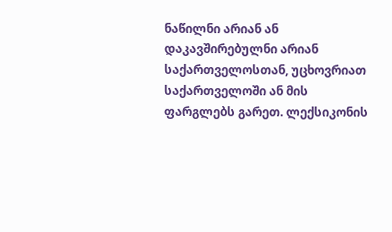ნაწილნი არიან ან დაკავშირებულნი არიან საქართველოსთან, უცხოვრიათ საქართველოში ან მის ფარგლებს გარეთ. ლექსიკონის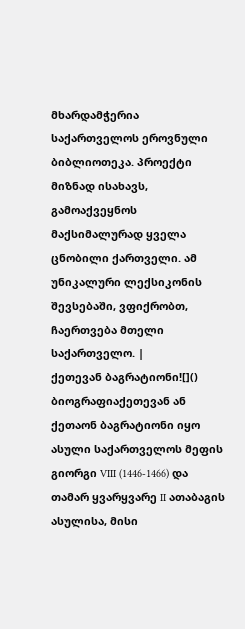მხარდამჭერია საქართველოს ეროვნული ბიბლიოთეკა. პროექტი მიზნად ისახავს, გამოაქვეყნოს მაქსიმალურად ყველა ცნობილი ქართველი. ამ უნიკალური ლექსიკონის შევსებაში, ვფიქრობთ, ჩაერთვება მთელი საქართველო. |
ქეთევან ბაგრატიონი![]()
ბიოგრაფიაქეთევან ან ქეთაონ ბაგრატიონი იყო ასული საქართველოს მეფის გიორგი VIII (1446-1466) და თამარ ყვარყვარე II ათაბაგის ასულისა, მისი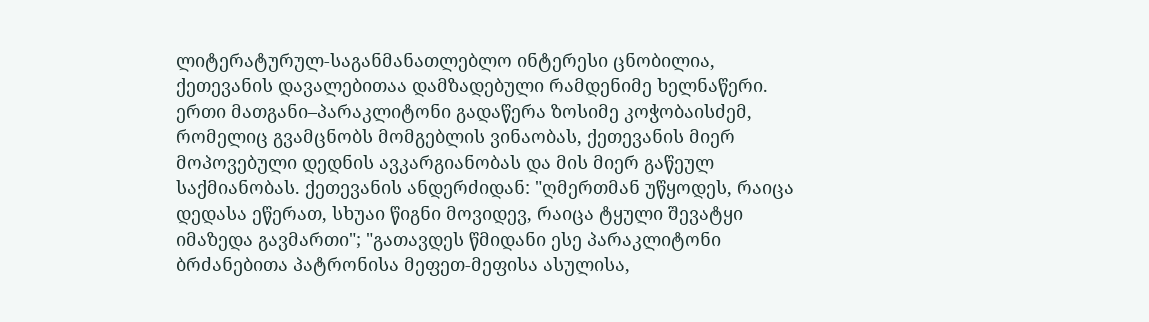ლიტერატურულ-საგანმანათლებლო ინტერესი ცნობილია, ქეთევანის დავალებითაა დამზადებული რამდენიმე ხელნაწერი. ერთი მათგანი–პარაკლიტონი გადაწერა ზოსიმე კოჭობაისძემ, რომელიც გვამცნობს მომგებლის ვინაობას, ქეთევანის მიერ მოპოვებული დედნის ავკარგიანობას და მის მიერ გაწეულ საქმიანობას. ქეთევანის ანდერძიდან: "ღმერთმან უწყოდეს, რაიცა დედასა ეწერათ, სხუაი წიგნი მოვიდევ, რაიცა ტყული შევატყი იმაზედა გავმართი"; "გათავდეს წმიდანი ესე პარაკლიტონი ბრძანებითა პატრონისა მეფეთ-მეფისა ასულისა,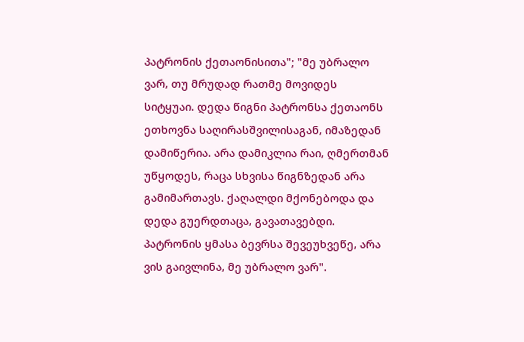პატრონის ქეთაონისითა"; "მე უბრალო ვარ, თუ მრუდად რათმე მოვიდეს სიტყუაი. დედა წიგნი პატრონსა ქეთაონს ეთხოვნა საღირასშვილისაგან, იმაზედან დამიწერია. არა დამიკლია რაი, ღმერთმან უწყოდეს, რაცა სხვისა წიგნზედან არა გამიმართავს. ქაღალდი მქონებოდა და დედა გუერდთაცა, გავათავებდი. პატრონის ყმასა ბევრსა შევეუხვეწე, არა ვის გაივლინა, მე უბრალო ვარ".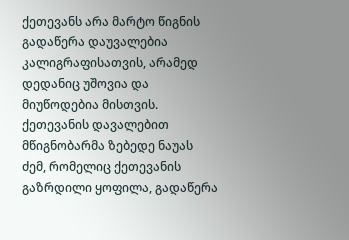ქეთევანს არა მარტო წიგნის გადაწერა დაუვალებია კალიგრაფისათვის, არამედ დედანიც უშოვია და მიუწოდებია მისთვის. ქეთევანის დავალებით მწიგნობარმა ზებედე ნაუას ძემ, რომელიც ქეთევანის გაზრდილი ყოფილა, გადაწერა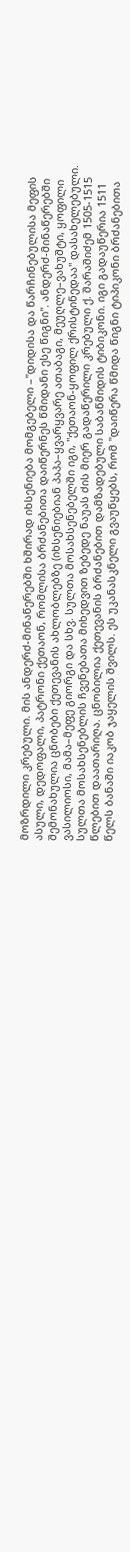მოზრდილი კრებული. მის ანდერძ-მინაწერებში ხშირად იხსენიება მომგებელი –"დიდისა და წარჩინებულისა მეფის ასული, დედოფალი, პატრონი ქეთაონ, რომლისა ბრძანებითა დაიწერნეს წმიდანი ესე წიგნი". ანდერძ-მინაწერებში შემონახულია ცნობები ქეთევანის ახლობლებზე (იხსენიებიან პაპა–ყვარყვარე ათაბაგი, მეუღლე–ვახუშტი, ყოფილი ვასილიოსი, მამა–მეფე გიორგი და სხვ. სულთა მოსახსენებელში იგი, "ქეთაონ-ყოფილ ქრისტინედაა" დასახელებული. სულთა მოსახსენებლის ჩვენებათა მიხედვით ზებედე ნაუას ძის მიერ გადაწერილი კრებული ქ. შარაშიძემ 1505-1515 წლებით დაათარიღა. ცნობილია ქეთევანის ბრძანებით დამზადებული საბაწმიდის ტიბიკონი. იგი გადაუწერია 1511 წელს ბანაში იაკობ ჯაყელის შვილს. ეს უკანასკნელი გვაუწყებს, რომ "დაიწერა წმიდა წიგნი ტიპიკონი ბრძანებითა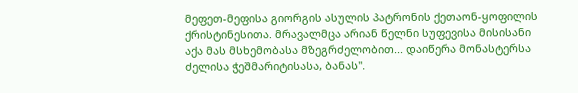მეფეთ-მეფისა გიორგის ასულის პატრონის ქეთაონ-ყოფილის ქრისტინესითა. მრავალმცა არიან წელნი სუფევისა მისისანი აქა მას მსხემობასა მზეგრძელობით... დაიწერა მონასტერსა ძელისა ჭეშმარიტისასა, ბანას".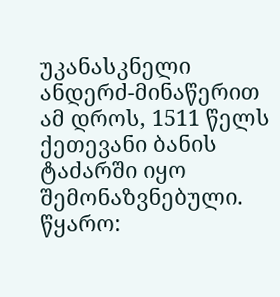უკანასკნელი ანდერძ-მინაწერით ამ დროს, 1511 წელს ქეთევანი ბანის ტაძარში იყო შემონაზვნებული. წყარო: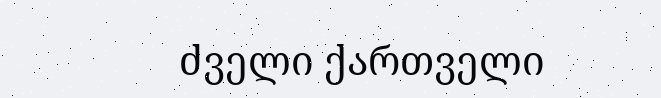ძველი ქართველი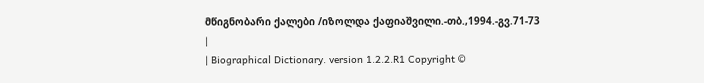მწიგნობარი ქალები /იზოლდა ქაფიაშვილი.-თბ.,1994.-გვ.71-73
|
| Biographical Dictionary. version 1.2.2.R1 Copyright ©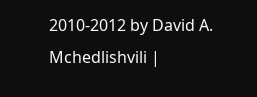2010-2012 by David A. Mchedlishvili |